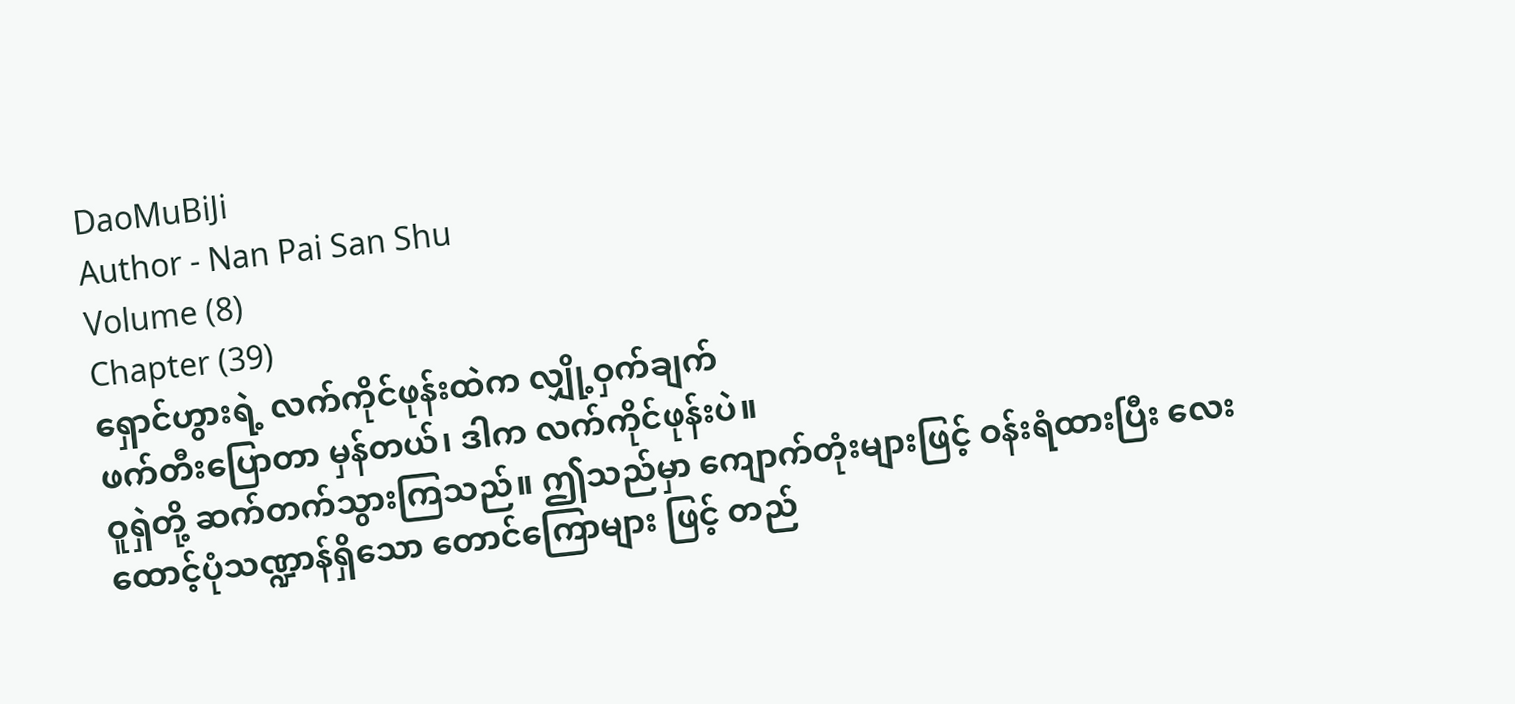DaoMuBiJi
Author - Nan Pai San Shu
Volume (8)
Chapter (39)
ရှောင်ဟွားရဲ့ လက်ကိုင်ဖုန်းထဲက လျှို့ဝှက်ချက်
ဖက်တီးပြောတာ မှန်တယ်၊ ဒါက လက်ကိုင်ဖုန်းပဲ။
ဝူရှဲတို့ ဆက်တက်သွားကြသည်။ ဤသည်မှာ ကျောက်တုံးများဖြင့် ဝန်းရံထားပြီး လေးထောင့်ပုံသဏ္ဍာန်ရှိသော တောင်ကြောများ ဖြင့် တည်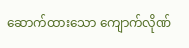ဆောက်ထားသော ကျောက်လိုဏ်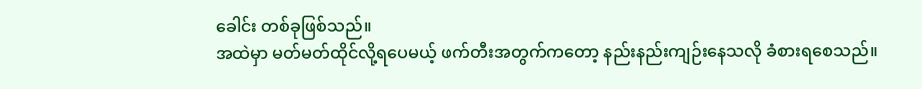ခေါင်း တစ်ခုဖြစ်သည်။
အထဲမှာ မတ်မတ်ထိုင်လို့ရပေမယ့် ဖက်တီးအတွက်ကတော့ နည်းနည်းကျဉ်းနေသလို ခံစားရစေသည်။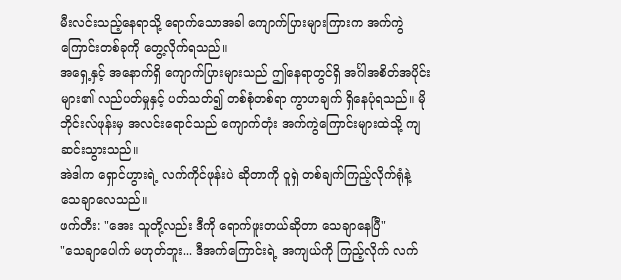မီးလင်းသည့်နေရာသို့ ရောက်သောအခါ ကျောက်ပြားများကြားက အက်ကွဲကြောင်းတစ်ခုကို တွေ့လိုက်ရသည်။
အရှေ့နှင့် အနောက်ရှိ ကျောက်ပြားများသည် ဤနေရာတွင်ရှိ အင်္ဂါအစိတ်အပိုင်းများ၏ လည်ပတ်မှုနှင့် ပတ်သတ်၍ တစ်စုံတစ်ရာ ကွာဟချက် ရှိနေပုံရသည်။ မိုဘိုင်းလ်ဖုန်းမှ အလင်းရောင်သည် ကျောက်တုံး အက်ကွဲကြောင်းများထဲသို့ ကျဆင်းသွားသည်။
အဲဒါက ရှောင်ဟွားရဲ့ လက်ကိုင်ဖုန်းပဲ ဆိုတာကို ဝူရှဲ တစ်ချက်ကြည့်လိုက်ရုံနဲ့ သေချာလေသည်။
ဖက်တီး: "အေး သူတို့လည်း ဒီကို ရောက်ဖူးတယ်ဆိုတာ သေချာနေပြီ"
"သေချာပေါက် မဟုတ်ဘူး... ဒီအက်ကြောင်းရဲ့ အကျယ်ကို ကြည့်လိုက် လက်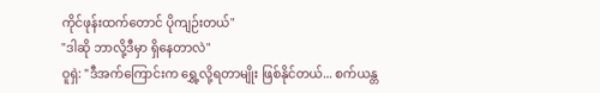ကိုင်ဖုန်းထက်တောင် ပိုကျဉ်းတယ်"
"ဒါဆို ဘာလို့ဒီမှာ ရှိနေတာလဲ"
ဝူရှဲ: "ဒီအက်ကြောင်းက ရွှေ့လို့ရတာမျိုး ဖြစ်နိုင်တယ်... စက်ယန္တ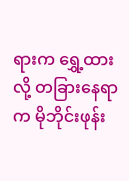ရားက ရွှေ့ထားလို့ တခြားနေရာက မိုဘိုင်းဖုန်း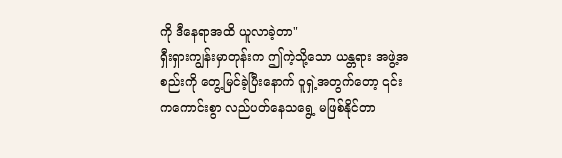ကို ဒီနေရာအထိ ယူလာခဲ့တာ"
ရှီးရှားကျွန်းမှာတုန်းက ဤကဲ့သို့သော ယန္တရား အဖွဲ့အစည်းကို တွေ့မြင်ခဲ့ပြီးနောက် ဝူရှဲ့အတွက်တော့ ၎င်းကကောင်းစွာ လည်ပတ်နေသရွေ့ မဖြစ်နိုင်တာ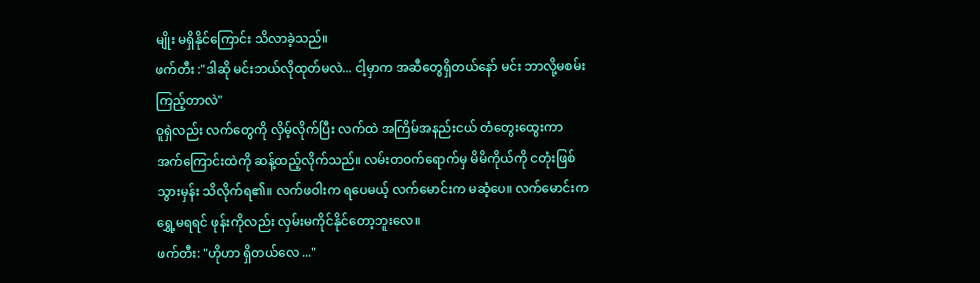မျိုး မရှိနိုင်ကြောင်း သိလာခဲ့သည်။
ဖက်တီး :"ဒါဆို မင်းဘယ်လိုထုတ်မလဲ... ငါ့မှာက အဆီတွေရှိတယ်နော် မင်း ဘာလို့မစမ်းကြည့်တာလဲ"
ဝူရှဲလည်း လက်တွေကို လှိမ့်လိုက်ပြီး လက်ထဲ အကြိမ်အနည်းငယ် တံတွေးထွေးကာ အက်ကြောင်းထဲကို ဆန့်ထည့်လိုက်သည်။ လမ်းတဝက်ရောက်မှ မိမိကိုယ်ကို ငတုံးဖြစ်သွားမှန်း သိလိုက်ရ၏။ လက်ဖဝါးက ရပေမယ့် လက်မောင်းက မဆံ့ပေ။ လက်မောင်းက ရွှေ့မရရင် ဖုန်းကိုလည်း လှမ်းမကိုင်နိုင်တော့ဘူးလေ။
ဖက်တီး: "ဟိုဟာ ရှိတယ်လေ ..."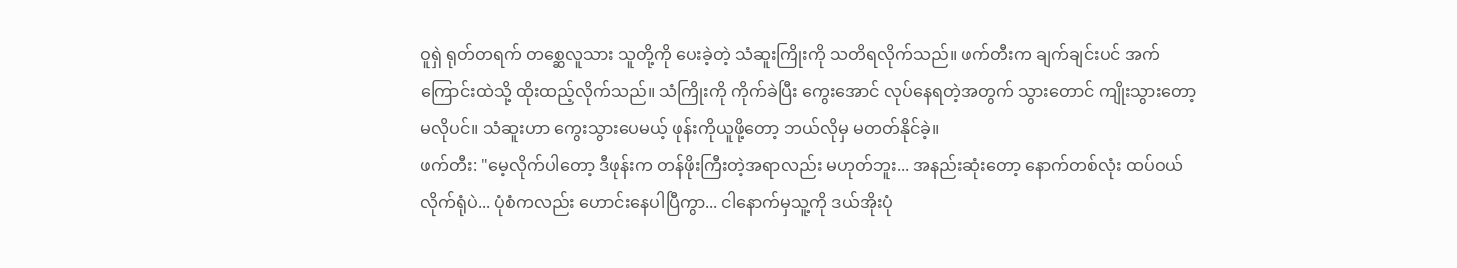ဝူရှဲ ရုတ်တရက် တစ္ဆေလူသား သူတို့ကို ပေးခဲ့တဲ့ သံဆူးကြိုးကို သတိရလိုက်သည်။ ဖက်တီးက ချက်ချင်းပင် အက်ကြောင်းထဲသို့ ထိုးထည့်လိုက်သည်။ သံကြိုးကို ကိုက်ခဲပြီး ကွေးအောင် လုပ်နေရတဲ့အတွက် သွားတောင် ကျိုးသွားတော့မလိုပင်။ သံဆူးဟာ ကွေးသွားပေမယ့် ဖုန်းကိုယူဖို့တော့ ဘယ်လိုမှ မတတ်နိုင်ခဲ့။
ဖက်တီး: "မေ့လိုက်ပါတော့ ဒီဖုန်းက တန်ဖိုးကြီးတဲ့အရာလည်း မဟုတ်ဘူး... အနည်းဆုံးတော့ နောက်တစ်လုံး ထပ်ဝယ်လိုက်ရုံပဲ... ပုံစံကလည်း ဟောင်းနေပါပြီကွာ... ငါနောက်မှသူ့ကို ဒယ်အိုးပုံ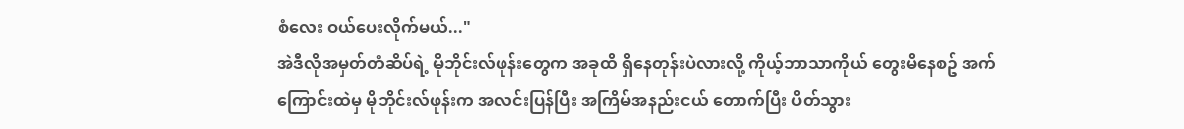စံလေး ဝယ်ပေးလိုက်မယ်..."
အဲဒီလိုအမှတ်တံဆိပ်ရဲ့ မိုဘိုင်းလ်ဖုန်းတွေက အခုထိ ရှိနေတုန်းပဲလားလို့ ကိုယ့်ဘာသာကိုယ် တွေးမိနေစဥ် အက်ကြောင်းထဲမှ မိုဘိုင်းလ်ဖုန်းက အလင်းပြန်ပြီး အကြိမ်အနည်းငယ် တောက်ပြီး ပိတ်သွား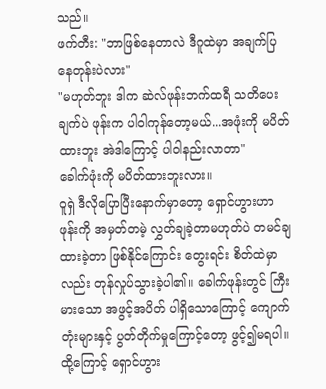သည်။
ဖက်တီး: "ဘာဖြစ်နေတာလဲ ဒီဂူထဲမှာ အချက်ပြနေတုန်းပဲလား"
"မဟုတ်ဘူး ဒါက ဆဲလ်ဖုန်းဘက်ထရီ သတိပေးချက်ပဲ ဖုန်းက ပါဝါကုန်တော့မယ်...အဖုံးကို မပိတ်ထားဘူး အဲဒါကြောင့် ပါဝါနည်းလာတာ"
ခေါက်ဖုံးကို မပိတ်ထားဘူးလား။
ဝူရှဲ ဒီလိုပြောပြီးနောက်မှာတော့ ရှောင်ဟွားဟာ ဖုန်းကို အမှတ်တမဲ့ လွှတ်ချခဲ့တာမဟုတ်ပဲ တမင်ချထားခဲ့တာ ဖြစ်နိုင်ကြောင်း တွေးရင်း စိတ်ထဲမှာလည်း တုန်လှုပ်သွားခဲ့ပါ၏။ ခေါက်ဖုန်းတွင် ကြီးမားသော အဖွင့်အပိတ် ပါရှိသောကြောင့် ကျောက်တုံးများနှင့် ပွတ်တိုက်မှုကြောင့်တော့ ဖွင့်၍မရပါ။
ထို့ကြောင့် ရှောင်ဟွား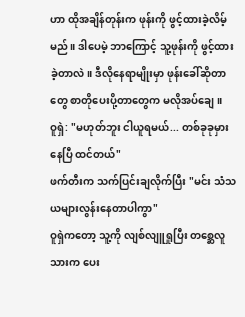ဟာ ထိုအချိန်တုန်းက ဖုန်းကို ဖွင့်ထားခဲ့လိမ့်မည်။ ဒါပေမဲ့ ဘာကြောင့် သူ့ဖုန်းကို ဖွင့်ထားခဲ့တာလဲ။ ဒီလိုနေရာမျိုးမှာ ဖုန်းခေါ်ဆိုတာတွေ စာတိုပေးပို့တာတွေက မလိုအပ်ချေ။
ဝူရှဲ: "မဟုတ်ဘူး ငါယူရမယ်... တစ်ခုခုမှားနေပြီ ထင်တယ်"
ဖက်တီးက သက်ပြင်းချလိုက်ပြီး "မင်း သံသယများလွန်းနေတာပါကွာ"
ဝူရှဲကတော့ သူ့ကို လျစ်လျူရှုပြီး တစ္ဆေလူသားက ပေး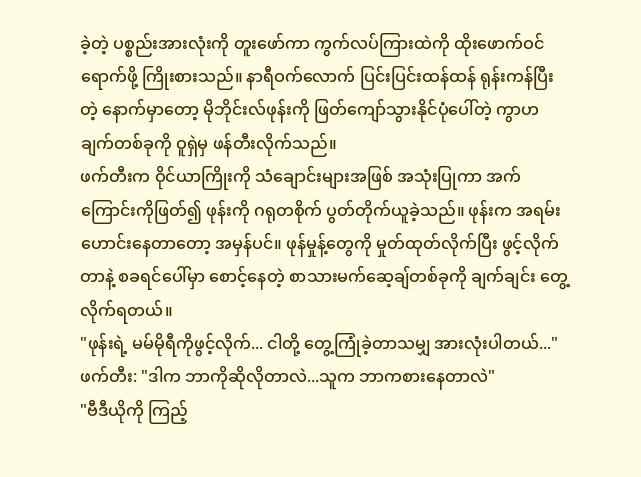ခဲ့တဲ့ ပစ္စည်းအားလုံးကို တူးဖော်ကာ ကွက်လပ်ကြားထဲကို ထိုးဖောက်ဝင်ရောက်ဖို့ ကြိုးစားသည်။ နာရီဝက်လောက် ပြင်းပြင်းထန်ထန် ရုန်းကန်ပြီးတဲ့ နောက်မှာတော့ မိုဘိုင်းလ်ဖုန်းကို ဖြတ်ကျော်သွားနိုင်ပုံပေါ်တဲ့ ကွာဟချက်တစ်ခုကို ဝူရှဲမှ ဖန်တီးလိုက်သည်။
ဖက်တီးက ဝိုင်ယာကြိုးကို သံချောင်းများအဖြစ် အသုံးပြုကာ အက်ကြောင်းကိုဖြတ်၍ ဖုန်းကို ဂရုတစိုက် ပွတ်တိုက်ယူခဲ့သည်။ ဖုန်းက အရမ်းဟောင်းနေတာတော့ အမှန်ပင်။ ဖုန်မှုန့်တွေကို မှုတ်ထုတ်လိုက်ပြီး ဖွင့်လိုက်တာနဲ့ စခရင်ပေါ်မှာ စောင့်နေတဲ့ စာသားမက်ဆေ့ချ်တစ်ခုကို ချက်ချင်း တွေ့လိုက်ရတယ်။
"ဖုန်းရဲ့ မမ်မိုရီကိုဖွင့်လိုက်... ငါတို့ တွေ့ကြုံခဲ့တာသမျှ အားလုံးပါတယ်..."
ဖက်တီး: "ဒါက ဘာကိုဆိုလိုတာလဲ...သူက ဘာကစားနေတာလဲ"
"ဗီဒီယိုကို ကြည့်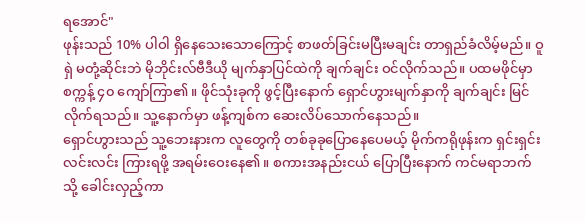ရအောင်"
ဖုန်းသည် 10% ပါဝါ ရှိနေသေးသောကြောင့် စာဖတ်ခြင်းမပြီးမချင်း တာရှည်ခံလိမ့်မည်။ ဝူရှဲ မတုံ့ဆိုင်းဘဲ မိုဘိုင်းလ်ဗီဒီယို မျက်နှာပြင်ထဲကို ချက်ချင်း ဝင်လိုက်သည်။ ပထမဖိုင်မှာ စက္ကန့် ၄၀ ကျော်ကြာ၏။ ဖိုင်သုံးခုကို ဖွင့်ပြီးနောက် ရှောင်ဟွားမျက်နှာကို ချက်ချင်း မြင်လိုက်ရသည်။ သူ့နောက်မှာ ဖန့်ကျစ်က ဆေးလိပ်သောက်နေသည်။
ရှောင်ဟွားသည် သူ့ဘေးနားက လူတွေကို တစ်ခုခုပြောနေပေမယ့် မိုက်ကရိုဖုန်းက ရှင်းရှင်းလင်းလင်း ကြားရဖို့ အရမ်းဝေးနေ၏။ စကားအနည်းငယ် ပြောပြီးနောက် ကင်မရာဘက်သို့ ခေါင်းလှည့်ကာ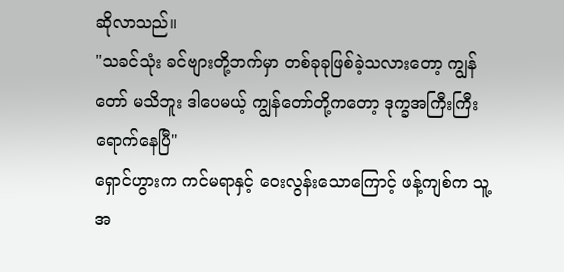ဆိုလာသည်။
"သခင်သုံး ခင်ဗျားတို့ဘက်မှာ တစ်ခုခုဖြစ်ခဲ့သလားတော့ ကျွန်တော် မသိဘူး ဒါပေမယ့် ကျွန်တော်တို့ကတော့ ဒုက္ခအကြီးကြီး ရောက်နေပြီ"
ရှောင်ဟွားက ကင်မရာနှင့် ဝေးလွန်းသောကြောင့် ဖန့်ကျစ်က သူ့အ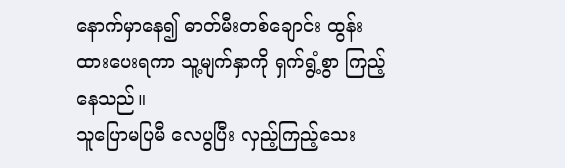နောက်မှာနေ၍ ဓာတ်မီးတစ်ချောင်း ထွန်းထားပေးရကာ သူ့မျက်နှာကို ရှက်ရွံ့စွာ ကြည့်နေသည်။
သူပြောမပြမီ လေပွပြီး လှည့်ကြည့်သေး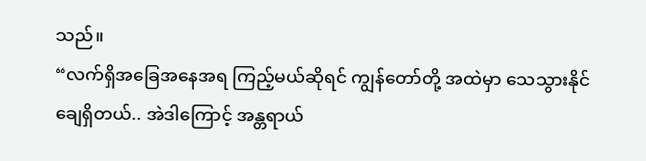သည်။
“လက်ရှိအခြေအနေအရ ကြည့်မယ်ဆိုရင် ကျွန်တော်တို့ အထဲမှာ သေသွားနိုင်ချေရှိတယ်.. အဲဒါကြောင့် အန္တရာယ်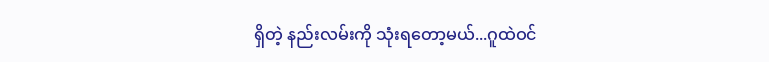ရှိတဲ့ နည်းလမ်းကို သုံးရတော့မယ်...ဂူထဲဝင်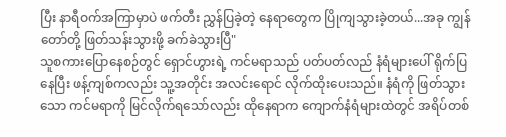ပြီး နာရီဝက်အကြာမှာပဲ ဖက်တီး ညွှန်ပြခဲ့တဲ့ နေရာတွေက ပြိုကျသွားခဲ့တယ်...အခု ကျွန်တော်တို့ ဖြတ်သန်းသွားဖို့ ခက်ခဲသွားပြီ"
သူစကားပြောနေစဉ်တွင် ရှောင်ဟွားရဲ့ ကင်မရာသည် ပတ်ပတ်လည် နံရံများပေါ် ရိုက်ပြနေပြီး ဖန့်ကျစ်ကလည်း သူ့အတိုင်း အလင်းရောင် လိုက်ထိုးပေးသည်။ နံရံကို ဖြတ်သွားသော ကင်မရာကို မြင်လိုက်ရသော်လည်း ထိုနေရာက ကျောက်နံရံများထဲတွင် အရိပ်တစ်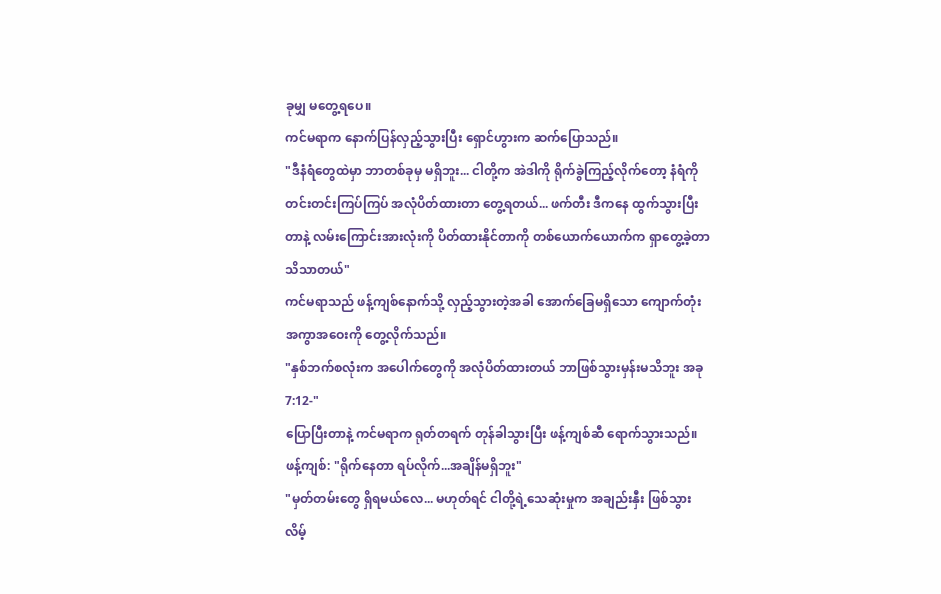ခုမျှ မတွေ့ရပေ။
ကင်မရာက နောက်ပြန်လှည့်သွားပြီး ရှောင်ဟွားက ဆက်ပြောသည်။
"ဒီနံရံတွေထဲမှာ ဘာတစ်ခုမှ မရှိဘူး... ငါတို့က အဲဒါကို ရိုက်ခွဲကြည့်လိုက်တော့ နံရံကို တင်းတင်းကြပ်ကြပ် အလုံပိတ်ထားတာ တွေ့ရတယ်... ဖက်တီး ဒီကနေ ထွက်သွားပြီးတာနဲ့ လမ်းကြောင်းအားလုံးကို ပိတ်ထားနိုင်တာကို တစ်ယောက်ယောက်က ရှာတွေ့ခဲ့တာ သိသာတယ်"
ကင်မရာသည် ဖန့်ကျစ်နောက်သို့ လှည့်သွားတဲ့အခါ အောက်ခြေမရှိသော ကျောက်တုံး အကွာအဝေးကို တွေ့လိုက်သည်။
"နှစ်ဘက်စလုံးက အပေါက်တွေကို အလုံပိတ်ထားတယ် ဘာဖြစ်သွားမှန်းမသိဘူး အခု 7:12-"
ပြောပြီးတာနဲ့ ကင်မရာက ရုတ်တရက် တုန်ခါသွားပြီး ဖန့်ကျစ်ဆီ ရောက်သွားသည်။
ဖန့်ကျစ်: "ရိုက်နေတာ ရပ်လိုက်...အချိန်မရှိဘူး"
"မှတ်တမ်းတွေ ရှိရမယ်လေ... မဟုတ်ရင် ငါတို့ရဲ့သေဆုံးမှုက အချည်းနှီး ဖြစ်သွားလိမ့်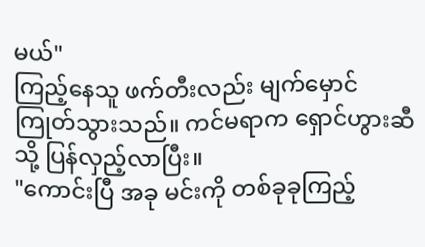မယ်"
ကြည့်နေသူ ဖက်တီးလည်း မျက်မှောင်ကြုတ်သွားသည်။ ကင်မရာက ရှောင်ဟွားဆီသို့ ပြန်လှည့်လာပြီး။
"ကောင်းပြီ အခု မင်းကို တစ်ခုခုကြည့်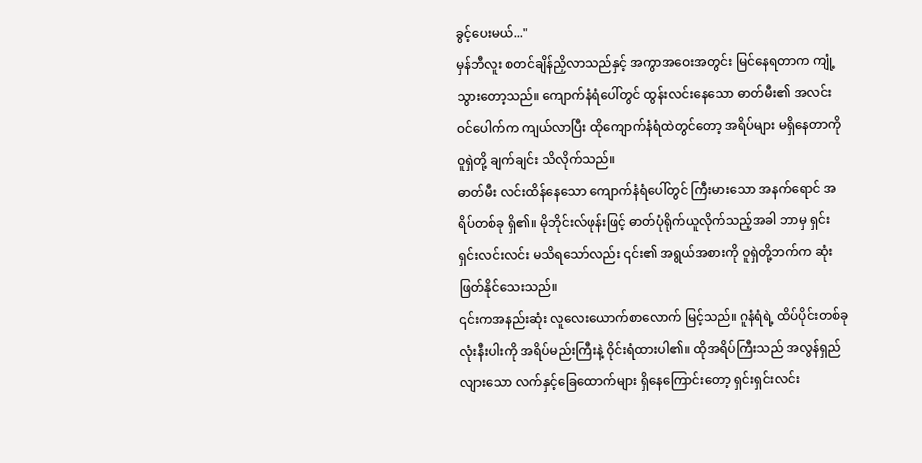ခွင့်ပေးမယ်..."
မှန်ဘီလူး စတင်ချိန်ညှိလာသည်နှင့် အကွာအဝေးအတွင်း မြင်နေရတာက ကျုံ့သွားတော့သည်။ ကျောက်နံရံပေါ်တွင် ထွန်းလင်းနေသော ဓာတ်မီး၏ အလင်းဝင်ပေါက်က ကျယ်လာပြီး ထိုကျောက်နံရံထဲတွင်တော့ အရိပ်များ မရှိနေတာကို ဝူရှဲတို့ ချက်ချင်း သိလိုက်သည်။
ဓာတ်မီး လင်းထိန်နေသော ကျောက်နံရံပေါ်တွင် ကြီးမားသော အနက်ရောင် အရိပ်တစ်ခု ရှိ၏။ မိုဘိုင်းလ်ဖုန်းဖြင့် ဓာတ်ပုံရိုက်ယူလိုက်သည့်အခါ ဘာမှ ရှင်းရှင်းလင်းလင်း မသိရသော်လည်း ၎င်း၏ အရွယ်အစားကို ဝူရှဲတို့ဘက်က ဆုံးဖြတ်နိုင်သေးသည်။
၎င်းကအနည်းဆုံး လူလေးယောက်စာလောက် မြင့်သည်။ ဂူနံရံရဲ့ ထိပ်ပိုင်းတစ်ခုလုံးနီးပါးကို အရိပ်မည်းကြီးနဲ့ ဝိုင်းရံထားပါ၏။ ထိုအရိပ်ကြီးသည် အလွန်ရှည်လျားသော လက်နှင့်ခြေထောက်များ ရှိနေကြောင်းတော့ ရှင်းရှင်းလင်း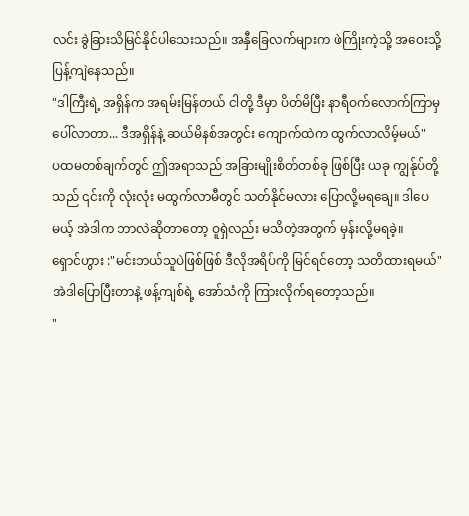လင်း ခွဲခြားသိမြင်နိုင်ပါသေးသည်။ အနှီခြေလက်များက ဖဲကြိုးကဲ့သို့ အဝေးသို့ ပြန့်ကျဲနေသည်။
"ဒါကြီးရဲ့ အရှိန်က အရမ်းမြန်တယ် ငါတို့ ဒီမှာ ပိတ်မိပြီး နာရီဝက်လောက်ကြာမှ ပေါ်လာတာ... ဒီအရှိန်နဲ့ ဆယ်မိနစ်အတွင်း ကျောက်ထဲက ထွက်လာလိမ့်မယ်"
ပထမတစ်ချက်တွင် ဤအရာသည် အခြားမျိုးစိတ်တစ်ခု ဖြစ်ပြီး ယခု ကျွန်ုပ်တို့သည် ၎င်းကို လုံးလုံး မထွက်လာမီတွင် သတ်နိုင်မလား ပြောလို့မရချေ။ ဒါပေမယ့် အဲဒါက ဘာလဲဆိုတာတော့ ဝူရှဲလည်း မသိတဲ့အတွက် မှန်းလို့မရခဲ့။
ရှောင်ဟွား :"မင်းဘယ်သူပဲဖြစ်ဖြစ် ဒီလိုအရိပ်ကို မြင်ရင်တော့ သတိထားရမယ်"
အဲဒါပြောပြီးတာနဲ့ ဖန့်ကျစ်ရဲ့ အော်သံကို ကြားလိုက်ရတော့သည်။
"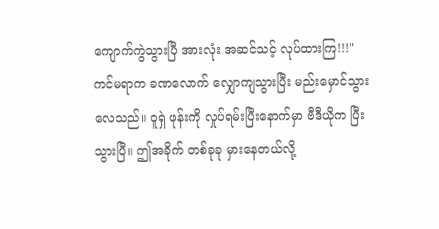ကျောက်ကွဲသွားပြီ အားလုံး အဆင်သင့် လုပ်ထားကြ!!!"
ကင်မရာက ခဏလောက် လျှောကျသွားပြီး မည်းမှောင်သွားလေသည်။ ဝူရှဲ ဖုန်းကို လှုပ်ရမ်းပြီးနောက်မှာ ဗီဒီယိုက ပြီးသွားပြီ။ ဤအခိုက် တစ်ခုခု မှားနေတယ်လို့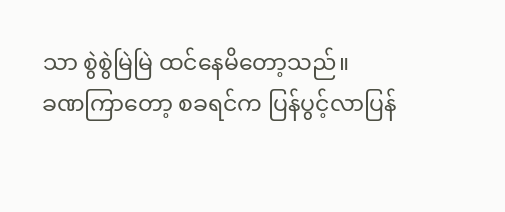သာ စွဲစွဲမြဲမြဲ ထင်နေမိတော့သည်။
ခဏကြာတော့ စခရင်က ပြန်ပွင့်လာပြန်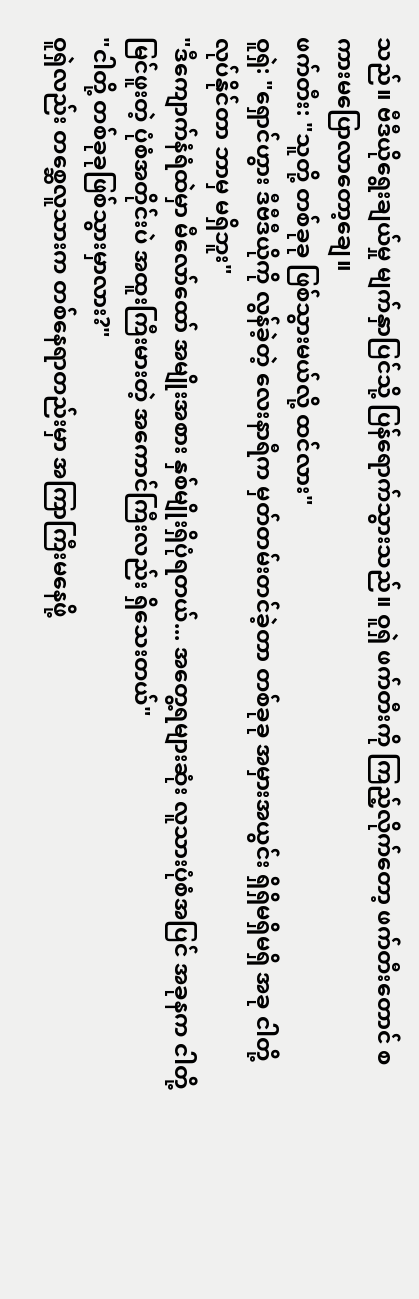သည်။ ဗီဒီယိုရွေးချယ်မှု မျက်နှာပြင်သို့ ပြန်ရောက်သွားသည်။ ဝူရှဲ ဖက်တီးကို ကြည့်လိုက်တော့ ဖက်တီးတောင် စကားမပြောလာတော့ချေ။
ဖက်တီး: "သူတို့ တစ်ခုခု ဖြစ်သွားမယ်လို့ ထင်လား"
ဝူရှဲ: "ရှောင်ဟွား ဒီဗီဒီယိုကို လွန်ခဲ့တဲ့ လေးနာရီက မှတ်တမ်းတင်ခဲ့တာ တစ်ခုခု အမှားအယွင်း ရှိရှိမရှိမရှိ အခု ငါတို့လုပ်နိုင်တာ ဘာမှ မရှိဘူး"
"ဒီကျောက်နံရံထဲမှာ မီလော်ထော် အမျိုးအစား နှစ်မျိုးရှိပုံရတယ်... အတွေ့ရများဆုံး လူသားပုံစံအပြင် အခုနက ငါတို့မြင်ဖူးတဲ့ ပုံစံအတိုင်းပဲ အထူးကြီးမားတဲ့ အကောင်ကြီးလည်း ရှိသေးတယ်"
"ငါတို့ တစ်ခုခုဖြစ်သွားမှာလား?"
ဝူရှဲလည်း တစ္ဆေလူသားက တစ်နေရာတည်းမှာ အကြာကြီးမနေဖို့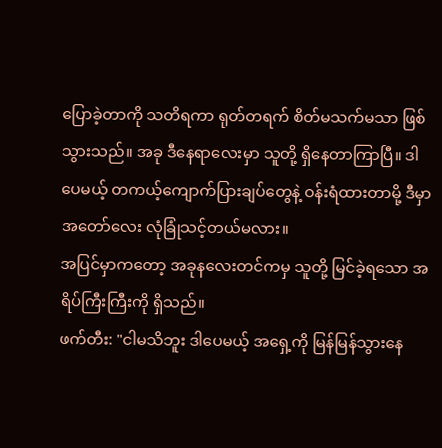ပြောခဲ့တာကို သတိရကာ ရုတ်တရက် စိတ်မသက်မသာ ဖြစ်သွားသည်။ အခု ဒီနေရာလေးမှာ သူတို့ ရှိနေတာကြာပြီ။ ဒါပေမယ့် တကယ့်ကျောက်ပြားချပ်တွေနဲ့ ဝန်းရံထားတာမို့ ဒီမှာ အတော်လေး လုံခြုံသင့်တယ်မလား။
အပြင်မှာကတော့ အခုနလေးတင်ကမှ သူတို့ မြင်ခဲ့ရသော အရိပ်ကြီးကြီးကို ရှိသည်။
ဖက်တီး: "ငါမသိဘူး ဒါပေမယ့် အရှေ့ကို မြန်မြန်သွားနေ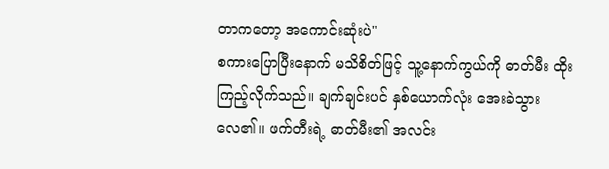တာကတော့ အကောင်းဆုံးပဲ"
စကားပြောပြီးနောက် မသိစိတ်ဖြင့် သူ့နောက်ကွယ်ကို ဓာတ်မီး ထိုးကြည့်လိုက်သည်။ ချက်ချင်းပင် နှစ်ယောက်လုံး အေးခဲသွားလေ၏။ ဖက်တီးရဲ့ ဓာတ်မီး၏ အလင်း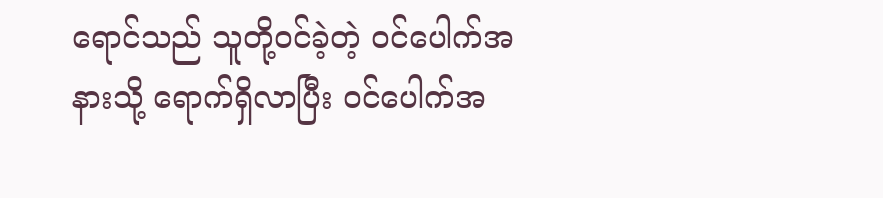ရောင်သည် သူတို့ဝင်ခဲ့တဲ့ ဝင်ပေါက်အနားသို့ ရောက်ရှိလာပြီး ဝင်ပေါက်အ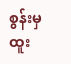စွန်းမှ ထူး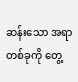ဆန်းသော အရာတစ်ခုကို တွေ့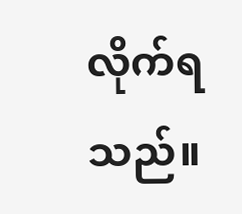လိုက်ရသည်။